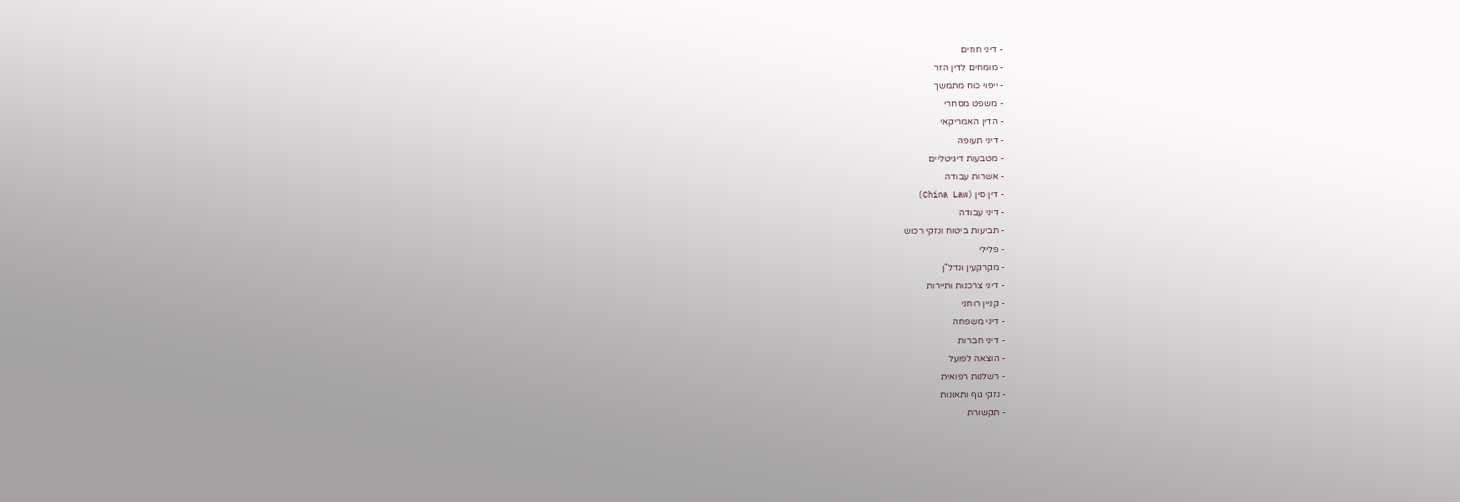- דיני חוזים
- מומחים לדין הזר
- ייפוי כוח מתמשך
- משפט מסחרי
- הדין האמריקאי
- דיני תעופה
- מטבעות דיגיטליים
- אשרות עבודה
- דין סין (China Law)
- דיני עבודה
- תביעות ביטוח ונזקי רכוש
- פלילי
- מקרקעין ונדל"ן
- דיני צרכנות ותיירות
- קניין רוחני
- דיני משפחה
- דיני חברות
- הוצאה לפועל
- רשלנות רפואית
- נזקי גוף ותאונות
- תקשורת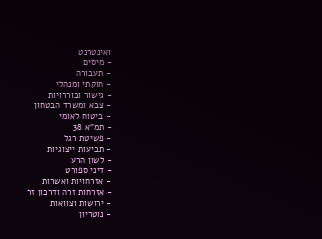ואינטרנט
- מיסים
- תעבורה
- חוקתי ומנהלי
- גישור ובוררויות
- צבא ומשרד הבטחון
- ביטוח לאומי
- תמ"א 38
- פשיטת רגל
- תביעות ייצוגיות
- לשון הרע
- דיני ספורט
- אזרחויות ואשרות
- אזרחות זרה ודרכון זר
- ירושות וצוואות
- נוטריון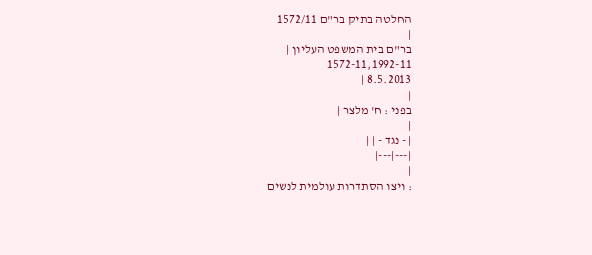החלטה בתיק בר"ם 1572/11
|
בר"ם בית המשפט העליון |
1572-11,1992-11
8.5.2013 |
|
בפני : ח' מלצר |
|
| - נגד - | |
|---|---|
|
: ויצו הסתדרות עולמית לנשים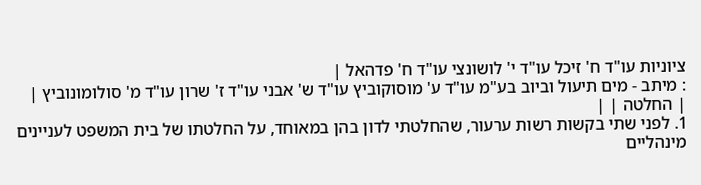ציוניות עו"ד ח' זיכל עו"ד י' לושונצי עו"ד ח' פדהאל |
: מיתב - מים תיעול וביוב בע"מ עו"ד ע' מוסוקוביץ עו"ד ש' אבני עו"ד ז' שרון עו"ד מ' סולומונוביץ |
| החלטה | |
1. לפני שתי בקשות רשות ערעור, שהחלטתי לדון בהן במאוחד, על החלטתו של בית המשפט לעניינים מינהליים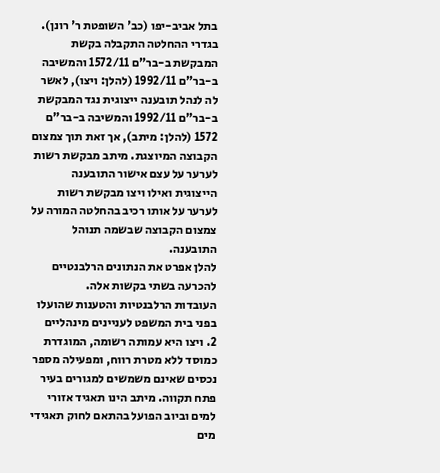בתל אביב-יפו (כב' השופטת ר' רונן). בגדרי ההחלטה התקבלה בקשת המבקשת ב-בר"ם 1572/11 והמשיבה ב-בר"ם 1992/11 (להלן: ויצו), לאשר לה לנהל תובענה ייצוגית נגד המבקשת ב-בר"ם 1992/11 והמשיבה ב-בר"ם 1572 (להלן: מיתב), אך זאת תוך צמצום הקבוצה המיוצגת. מיתב מבקשת רשות לערער על עצם אישור התובענה הייצוגית ואילו ויצו מבקשת רשות לערער על אותו רכיב בהחלטה המורה על צמצום הקבוצה שבשמה תנוהל התובענה.
להלן אפרט את הנתונים הרלבנטיים להכרעה בשתי בקשות אלה.
העובדות הרלבנטיות והטענות שהועלו בפני בית המשפט לעניינים מינהליים
2. ויצו היא עמותה רשומה, המוגדרת כמוסד ללא מטרת רווח, ומפעילה מספר נכסים שאינם משמשים למגורים בעיר פתח תקווה. מיתב הינו תאגיד אזורי למים וביוב הפועל בהתאם לחוק תאגידי מים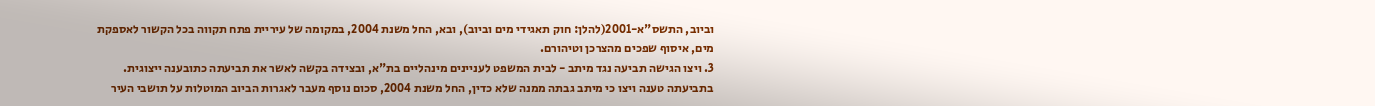וביוב, התשס"א-2001(להלן: חוק תאגידי מים וביוב), ובא, החל משנת 2004, במקומה של עיריית פתח תקווה בכל הקשור לאספקת מים, איסוף שפכים מהצרכן וטיהורם.
3. ויצו הגישה תביעה נגד מיתב - לבית המשפט לעניינים מינהליים בת"א, ובצידה בקשה לאשר את תביעתה כתובענה ייצוגית. בתביעתה טענה ויצו כי מיתב גבתה ממנה שלא כדין, החל משנת 2004, סכום נוסף מעבר לאגרות הביוב המוטלות על תושבי העיר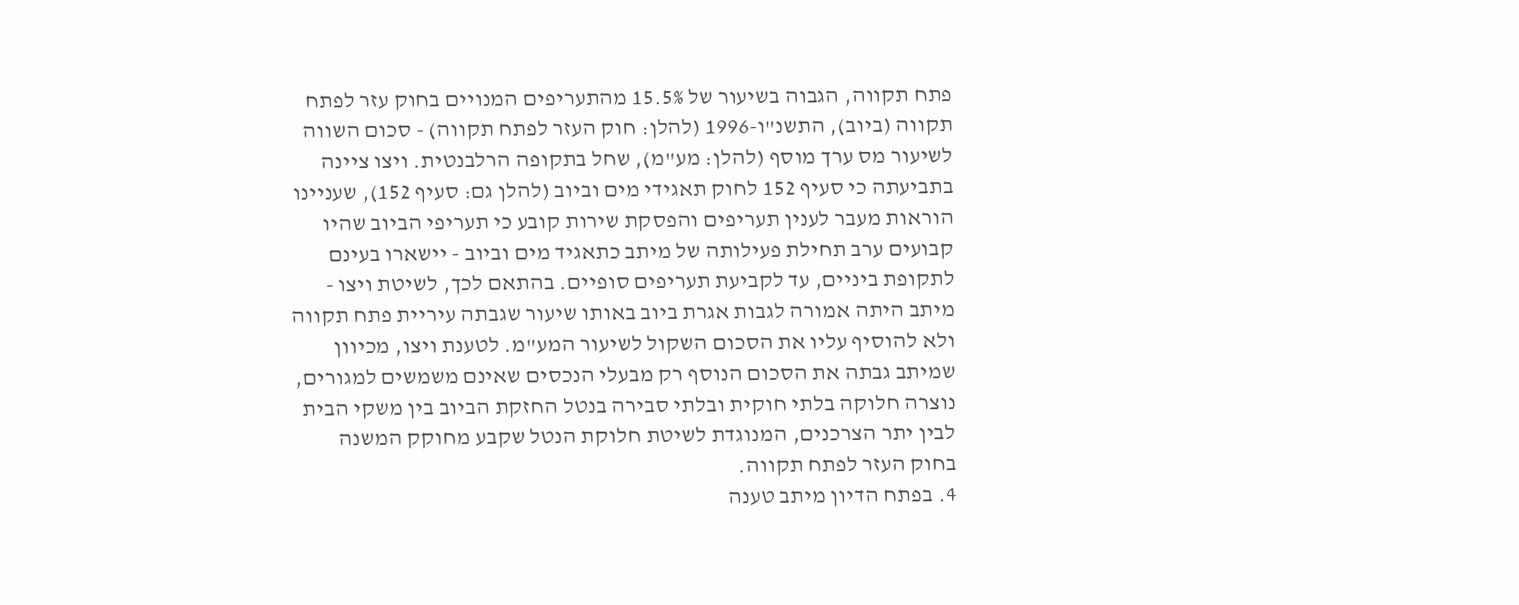פתח תקווה, הגבוה בשיעור של 15.5% מהתעריפים המנויים בחוק עזר לפתח תקווה (ביוב), התשנ"ו-1996 (להלן: חוק העזר לפתח תקווה) - סכום השווה לשיעור מס ערך מוסף (להלן: מע"מ), שחל בתקופה הרלבנטית. ויצו ציינה בתביעתה כי סעיף 152 לחוק תאגידי מים וביוב (להלן גם: סעיף 152), שעניינו הוראות מעבר לענין תעריפים והפסקת שירות קובע כי תעריפי הביוב שהיו קבועים ערב תחילת פעילותה של מיתב כתאגיד מים וביוב - יישארו בעינם לתקופת ביניים, עד לקביעת תעריפים סופיים. בהתאם לכך, לשיטת ויצו - מיתב היתה אמורה לגבות אגרת ביוב באותו שיעור שגבתה עיריית פתח תקווה ולא להוסיף עליו את הסכום השקול לשיעור המע"מ. לטענת ויצו, מכיוון שמיתב גבתה את הסכום הנוסף רק מבעלי הנכסים שאינם משמשים למגורים, נוצרה חלוקה בלתי חוקית ובלתי סבירה בנטל החזקת הביוב בין משקי הבית לבין יתר הצרכנים, המנוגדת לשיטת חלוקת הנטל שקבע מחוקק המשנה בחוק העזר לפתח תקווה.
4. בפתח הדיון מיתב טענה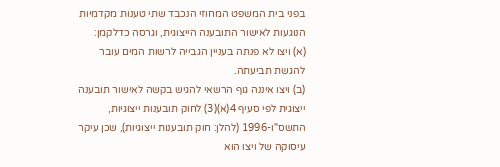בפני בית המשפט המחוזי הנכבד שתי טענות מקדמיות הנוגעות לאישור התובענה הייצוגית, וגרסה כדלקמן:
(א) ויצו לא פנתה בעניין הגבייה לרשות המים עובר להגשת תביעתה.
(ב) ויצו איננה גוף הרשאי להגיש בקשה לאישור תובענה ייצוגית לפי סעיף 4(א)(3) לחוק תובענות ייצוגיות, התשס"ו-1996 (להלן: חוק תובענות ייצוגיות), שכן עיקר עיסוקה של ויצו הוא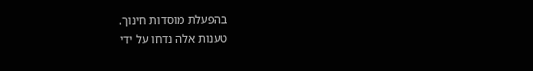בהפעלת מוסדות חינוך.
טענות אלה נדחו על ידי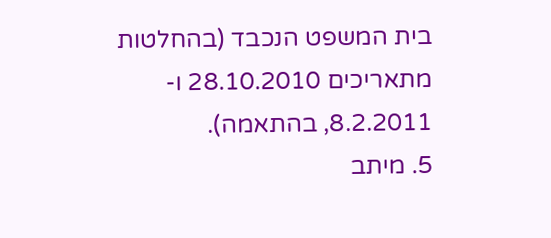בית המשפט הנכבד (בהחלטות מתאריכים 28.10.2010 ו- 8.2.2011, בהתאמה).
5. מיתב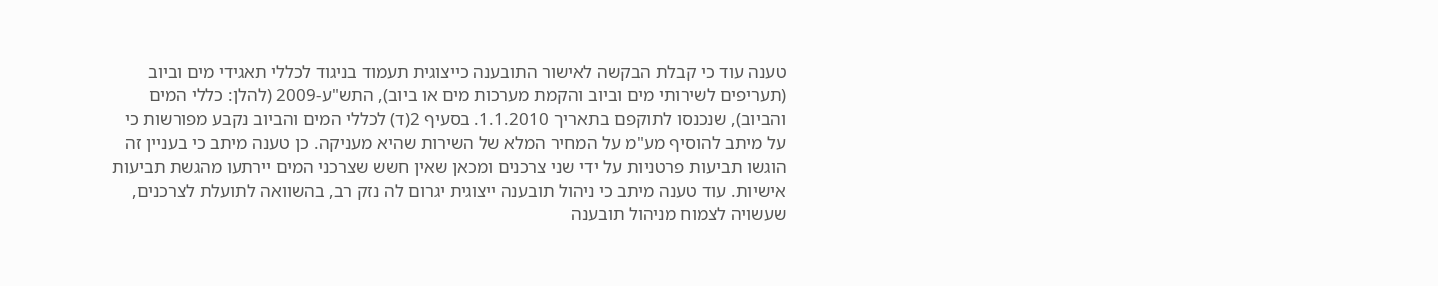טענה עוד כי קבלת הבקשה לאישור התובענה כייצוגית תעמוד בניגוד לכללי תאגידי מים וביוב (תעריפים לשירותי מים וביוב והקמת מערכות מים או ביוב), התש"ע-2009 (להלן: כללי המים והביוב), שנכנסו לתוקפם בתאריך 1.1.2010. בסעיף 2(ד) לכללי המים והביוב נקבע מפורשות כי על מיתב להוסיף מע"מ על המחיר המלא של השירות שהיא מעניקה. כן טענה מיתב כי בעניין זה הוגשו תביעות פרטניות על ידי שני צרכנים ומכאן שאין חשש שצרכני המים יירתעו מהגשת תביעות אישיות. עוד טענה מיתב כי ניהול תובענה ייצוגית יגרום לה נזק רב, בהשוואה לתועלת לצרכנים, שעשויה לצמוח מניהול תובענה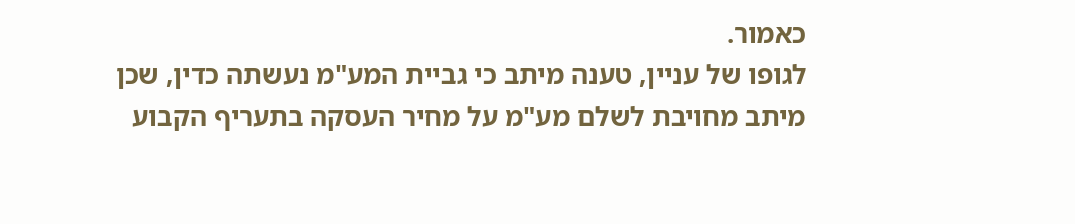כאמור.
לגופו של עניין, טענה מיתב כי גביית המע"מ נעשתה כדין, שכן מיתב מחויבת לשלם מע"מ על מחיר העסקה בתעריף הקבוע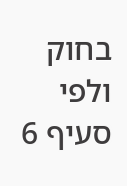בחוק ולפי סעיף 6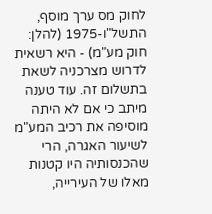לחוק מס ערך מוסף, התשל"ו-1975 (להלן: חוק מע"מ) - היא רשאית לדרוש מצרכניה לשאת בתשלום זה. עוד טענה מיתב כי אם לא היתה מוסיפה את רכיב המע"מ לשיעור האגרה, הרי שהכנסותיה היו קטנות מאלו של העירייה,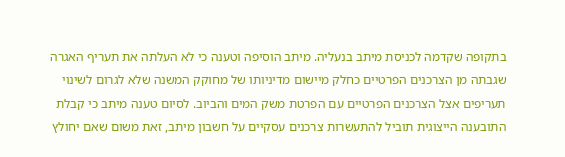בתקופה שקדמה לכניסת מיתב בנעליה. מיתב הוסיפה וטענה כי לא העלתה את תעריף האגרה שגבתה מן הצרכנים הפרטיים כחלק מיישום מדיניותו של מחוקק המשנה שלא לגרום לשינוי תעריפים אצל הצרכנים הפרטיים עם הפרטת משק המים והביוב. לסיום טענה מיתב כי קבלת התובענה הייצוגית תוביל להתעשרות צרכנים עסקיים על חשבון מיתב, זאת משום שאם יחולץ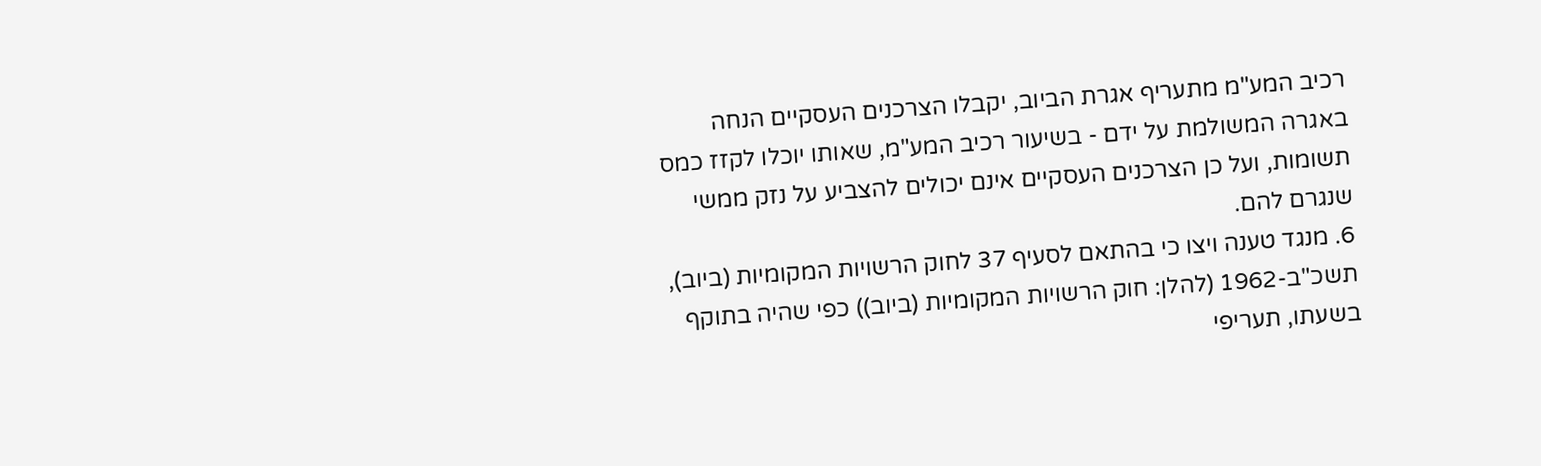רכיב המע"מ מתעריף אגרת הביוב, יקבלו הצרכנים העסקיים הנחה באגרה המשולמת על ידם - בשיעור רכיב המע"מ, שאותו יוכלו לקזז כמס תשומות, ועל כן הצרכנים העסקיים אינם יכולים להצביע על נזק ממשי שנגרם להם.
6. מנגד טענה ויצו כי בהתאם לסעיף 37 לחוק הרשויות המקומיות (ביוב), תשכ"ב-1962 (להלן: חוק הרשויות המקומיות (ביוב)) כפי שהיה בתוקף בשעתו, תעריפי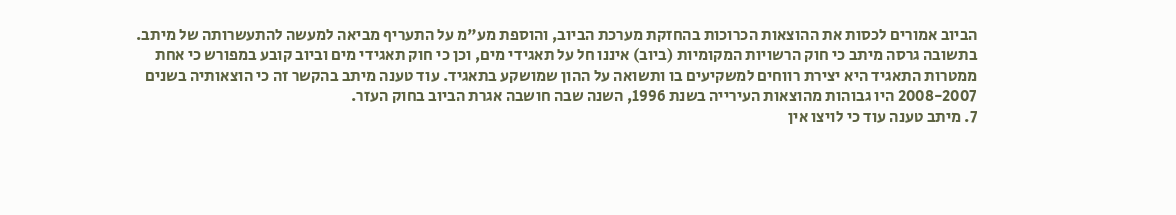הביוב אמורים לכסות את ההוצאות הכרוכות בהחזקת מערכת הביוב, והוספת מע"מ על התעריף מביאה למעשה להתעשרותה של מיתב.
בתשובה גרסה מיתב כי חוק הרשויות המקומיות (ביוב) איננו חל על תאגידי מים, וכן כי חוק תאגידי מים וביוב קובע במפורש כי אחת ממטרות התאגיד היא יצירת רווחים למשקיעים בו ותשואה על ההון שמושקע בתאגיד. עוד טענה מיתב בהקשר זה כי הוצאותיה בשנים 2008-2007 היו גבוהות מהוצאות העירייה בשנת 1996, השנה שבה חושבה אגרת הביוב בחוק העזר.
7. מיתב טענה עוד כי לויצו אין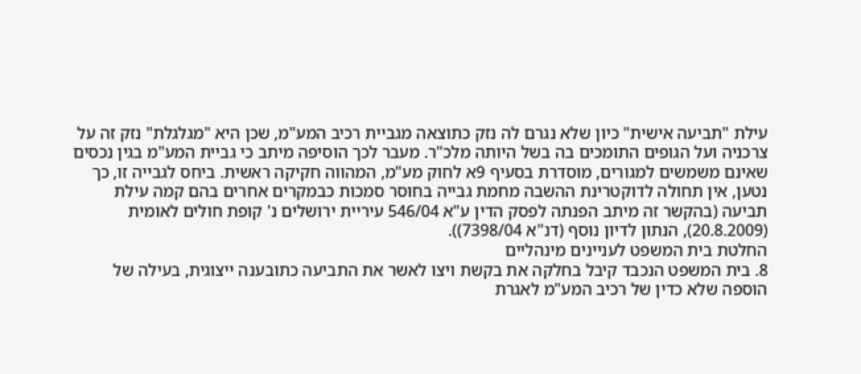עילת "תביעה אישית" כיון שלא נגרם לה נזק כתוצאה מגביית רכיב המע"מ, שכן היא "מגלגלת" נזק זה על צרכניה ועל הגופים התומכים בה בשל היותה מלכ"ר. מעבר לכך הוסיפה מיתב כי גביית המע"מ בגין נכסים שאינם משמשים למגורים, מוסדרת בסעיף 9א לחוק מע"מ, המהווה חקיקה ראשית. ביחס לגבייה זו, כך נטען, אין תחולה לדוקטרינת ההשבה מחמת גבייה בחוסר סמכות כבמקרים אחרים בהם קמה עילת תביעה (בהקשר זה מיתב הפנתה לפסק הדין ע"א 546/04 עיריית ירושלים נ' קופת חולים לאומית (20.8.2009), הנתון לדיון נוסף (דנ"א 7398/04)).
החלטת בית המשפט לעניינים מינהליים
8. בית המשפט הנכבד קיבל בחלקה את בקשת ויצו לאשר את התביעה כתובענה ייצוגית, בעילה של הוספה שלא כדין של רכיב המע"מ לאגרת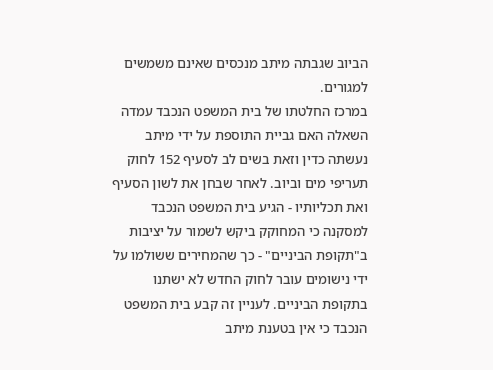הביוב שגבתה מיתב מנכסים שאינם משמשים למגורים.
במרכז החלטתו של בית המשפט הנכבד עמדה השאלה האם גביית התוספת על ידי מיתב נעשתה כדין וזאת בשים לב לסעיף 152 לחוק תעריפי מים וביוב. לאחר שבחן את לשון הסעיף ואת תכליותיו - הגיע בית המשפט הנכבד למסקנה כי המחוקק ביקש לשמור על יציבות ב"תקופת הביניים" - כך שהמחירים ששולמו על ידי נישומים עובר לחוק החדש לא ישתנו בתקופת הביניים. לעניין זה קבע בית המשפט הנכבד כי אין בטענת מיתב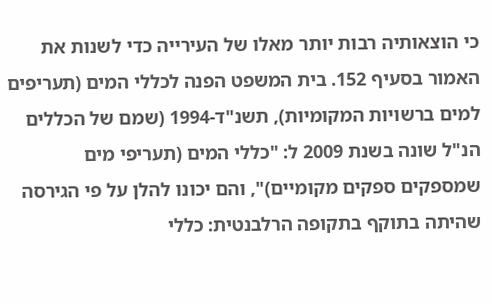כי הוצאותיה רבות יותר מאלו של העירייה כדי לשנות את האמור בסעיף 152. בית המשפט הפנה לכללי המים (תעריפים למים ברשויות המקומיות), תשנ"ד-1994 (שמם של הכללים הנ"ל שונה בשנת 2009 ל: "כללי המים (תעריפי מים שמספקים ספקים מקומיים)", והם יכונו להלן על פי הגירסה שהיתה בתוקף בתקופה הרלבנטית: כללי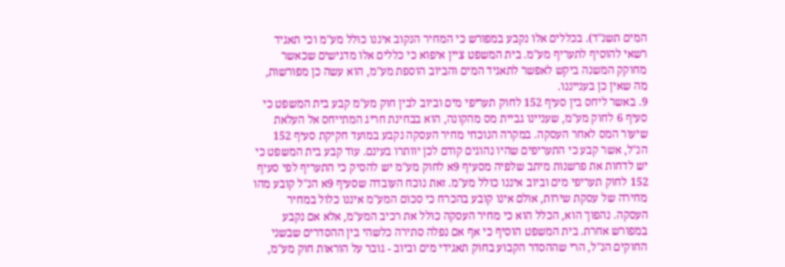המים תשנ"ד). בכללים אלו נקבע במפורש כי המחיר הנקוב איננו כולל מע"מ וכי תאגיד רשאי להוסיף לתעריף מע"מ. בית המשפט ציין איפוא כי כללים אלו מדגישים שכאשר מחוקק המשנה ביקש לאפשר לתאגיד המים והביוב הוספת מע"מ, הוא עשה כן מפורשות, מה שאין כן בענייננו.
9. באשר ליחס בין סעיף 152 לחוק תעריפי מים וביוב לבין חוק מע"מ קבע בית המשפט כי סעיף 6 לחוק מע"מ, שעניינו גביית מס מהקונה, הוא בבחינת חריג המתייחס אל העלאת שיעור המס לאחר העסקה. במקרה הנוכחי מחיר העסקה נקבע במועד חקיקת סעיף 152 הנ"ל, אשר קבע כי התעריפים שהיו נהוגים קודם לכן יוותרו בעינם. עוד קבע בית המשפט כי יש לדחות את פרשנות מיתב שלפיה מסעיף 9א לחוק מע"מ יש להסיק כי התעריף לפי סעיף 152 לחוק תעריפי מים וביוב איננו כולל מע"מ. זאת נוכח העובדה שסעיף 9א הנ"ל קובע מהו מחירה של עסקת שירות, אולם אינו קובע בהכרח כי סכום המע"מ איננו כלול במחיר העסקה. נהפוך הוא, הכלל הוא כי מחיר העסקה כולל את רכיב המע"מ, אלא אם נקבע במפורש אחרת. בית המשפט הוסיף כי אף אם נפלה סתירה כלשהי בין ההסדרים שבשני החוקים הנ"ל, הרי שההסדר הקבוע בחוק תאגידי מים וביוב - גובר על הוראות חוק מע"מ,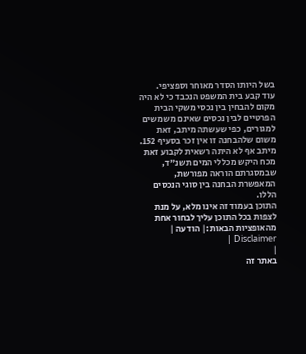בשל היותו הסדר מאוחר וספציפי.
עוד קבע בית המשפט הנכבד כי לא היה מקום להבחין בין נכסי משקי הבית הפרטיים לבין נכסים שאינם משמשים למגורים, כפי שעשתה מיתב, זאת משום שלהבחנה זו אין זכר בסעיף 152. מיתב אף לא היתה רשאית לקבוע זאת מכח היקש מכללי המים תשנ"ד, שבמסגרתם הוראה מפורשת, המאפשרת הבחנה בין סוגי הנכסים הללו.
התוכן בעמוד זה אינו מלא, על מנת לצפות בכל התוכן עליך לבחור אחת מהאופציות הבאות:| הודעה | Disclaimer |
|
באתר זה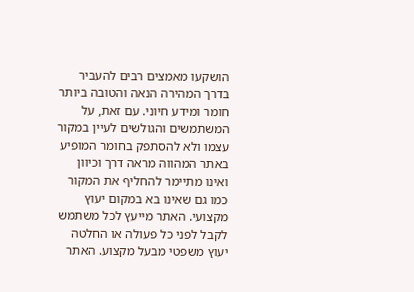הושקעו מאמצים רבים להעביר בדרך המהירה הנאה והטובה ביותר חומר ומידע חיוני. עם זאת, על המשתמשים והגולשים לעיין במקור עצמו ולא להסתפק בחומר המופיע באתר המהווה מראה דרך וכיוון ואינו מתיימר להחליף את המקור כמו גם שאינו בא במקום יעוץ מקצועי. האתר מייעץ לכל משתמש לקבל לפני כל פעולה או החלטה יעוץ משפטי מבעל מקצוע. האתר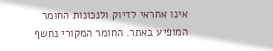אינו אחראי לדיוק ולנכונות החומר המופיע באתר. החומר המקורי נחשף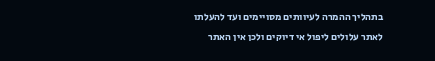בתהליך ההמרה לעיוותים מסויימים ועד להעלתו לאתר עלולים ליפול אי דיוקים ולכן אין האתר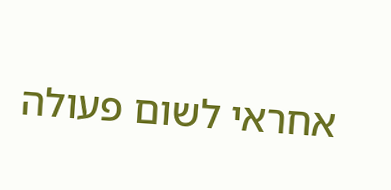אחראי לשום פעולה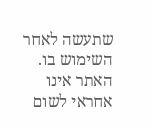שתעשה לאחר השימוש בו. האתר אינו אחראי לשום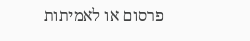פרסום או לאמיתות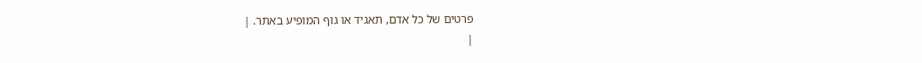פרטים של כל אדם, תאגיד או גוף המופיע באתר. |
|